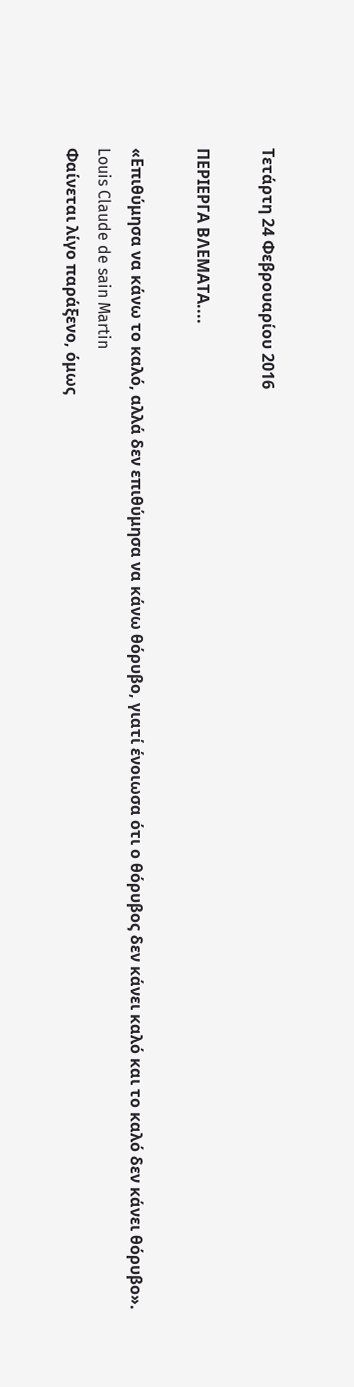Τετάρτη 24 Φεβρουαρίου 2016

ΠΕΡΙΕΡΓΑ ΒΛΕΜΑΤΑ....

«Επιθύμησα να κάνω το καλό, αλλά δεν επιθύμησα να κάνω θόρυβο, γιατί ένοιωσα ότι ο θόρυβος δεν κάνει καλό και το καλό δεν κάνει θόρυβο».
Louis Claude de sain Martin
Φαίνεται λίγο παράξενο, όμως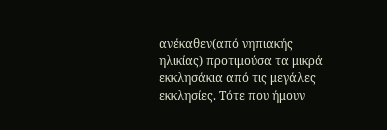ανέκαθεν(από νηπιακής ηλικίας) προτιμούσα τα μικρά εκκλησάκια από τις μεγάλες εκκλησίες. Τότε που ήμουν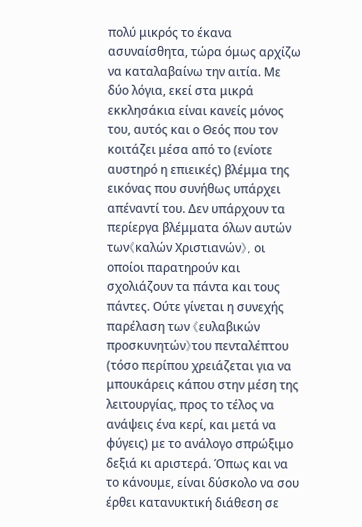πολύ μικρός το έκανα ασυναίσθητα, τώρα όμως αρχίζω να καταλαβαίνω την αιτία. Με δύο λόγια, εκεί στα μικρά εκκλησάκια είναι κανείς μόνος του, αυτός και ο Θεός που τον κοιτάζει μέσα από το (ενίοτε αυστηρό η επιεικές) βλέμμα της εικόνας που συνήθως υπάρχει απέναντί του. Δεν υπάρχουν τα περίεργα βλέμματα όλων αυτών των《καλών Χριστιανών》, οι οποίοι παρατηρούν και σχολιάζουν τα πάντα και τους πάντες. Ούτε γίνεται η συνεχής παρέλαση των 《ευλαβικών προσκυνητών》του πενταλέπτου (τόσο περίπου χρειάζεται για να μπουκάρεις κάπου στην μέση της λειτουργίας, προς το τέλος να ανάψεις ένα κερί, και μετά να φύγεις) με το ανάλογο σπρώξιμο δεξιά κι αριστερά. Όπως και να το κάνουμε, είναι δύσκολο να σου έρθει κατανυκτική διάθεση σε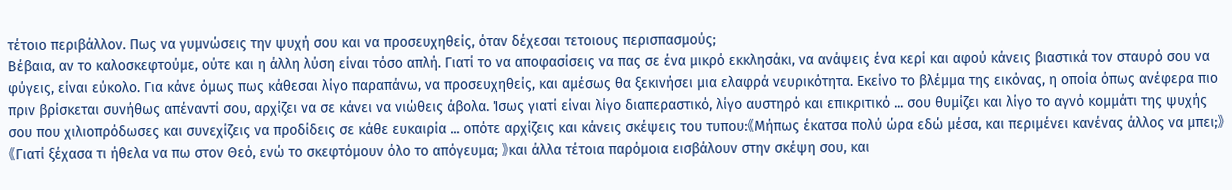τέτοιο περιβάλλον. Πως να γυμνώσεις την ψυχή σου και να προσευχηθείς, όταν δέχεσαι τετοιους περισπασμούς;
Βέβαια, αν το καλοσκεφτούμε, ούτε και η άλλη λύση είναι τόσο απλή. Γιατί το να αποφασίσεις να πας σε ένα μικρό εκκλησάκι, να ανάψεις ένα κερί και αφού κάνεις βιαστικά τον σταυρό σου να φύγεις, είναι εύκολο. Για κάνε όμως πως κάθεσαι λίγο παραπάνω, να προσευχηθείς, και αμέσως θα ξεκινήσει μια ελαφρά νευρικότητα. Εκείνο το βλέμμα της εικόνας, η οποία όπως ανέφερα πιο πριν βρίσκεται συνήθως απέναντί σου, αρχίζει να σε κάνει να νιώθεις άβολα. Ίσως γιατί είναι λίγο διαπεραστικό, λίγο αυστηρό και επικριτικό ... σου θυμίζει και λίγο το αγνό κομμάτι της ψυχής σου που χιλιοπρόδωσες και συνεχίζεις να προδίδεις σε κάθε ευκαιρία ... οπότε αρχίζεις και κάνεις σκέψεις του τυπου:《Μήπως έκατσα πολύ ώρα εδώ μέσα, και περιμένει κανένας άλλος να μπει;》《Γιατί ξέχασα τι ήθελα να πω στον Θεό, ενώ το σκεφτόμουν όλο το απόγευμα; 》και άλλα τέτοια παρόμοια εισβάλουν στην σκέψη σου, και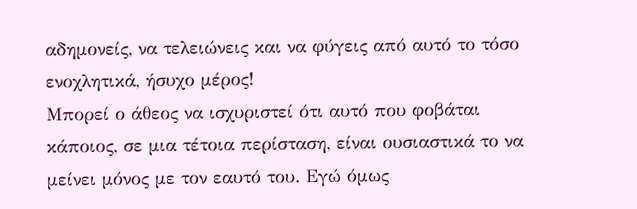αδημονείς, να τελειώνεις και να φύγεις από αυτό το τόσο ενοχλητικά, ήσυχο μέρος!
Μπορεί ο άθεος να ισχυριστεί ότι αυτό που φοβάται κάποιος, σε μια τέτοια περίσταση, είναι ουσιαστικά το να μείνει μόνος με τον εαυτό του. Εγώ όμως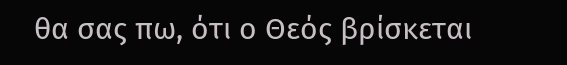θα σας πω, ότι ο Θεός βρίσκεται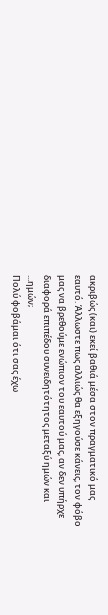ακριβώς (και) εκεί βαθιά μέσα στον πραγματικό μας εαυτό. Άλλωστε πως αλλιώς θα εξηγούσε κάνεις, τον φόβο μας να βρεθούμε ενώπιον του εαυτού μας, αν δεν υπήρχε διαφορά επιπέδου συνειδητότητος μεταξύ ημών και ...ημών;
Πολύ φοβάμαι ότι σας έχω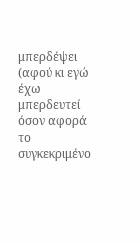μπερδέψει (αφού κι εγώ έχω μπερδευτεί όσον αφορά το συγκεκριμένο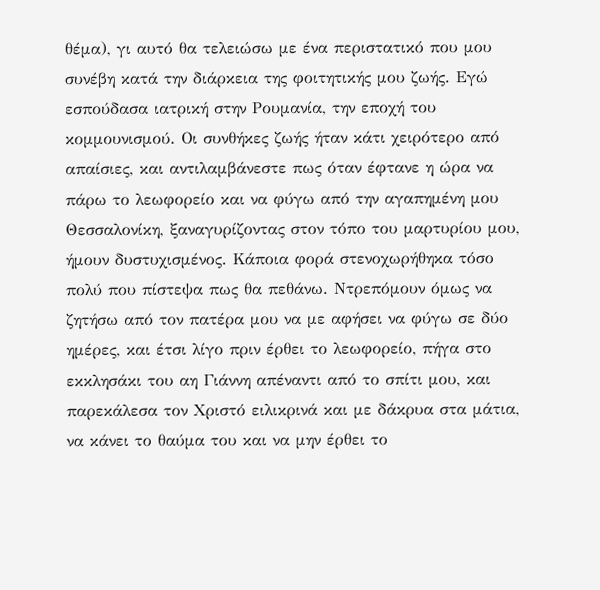θέμα), γι αυτό θα τελειώσω με ένα περιστατικό που μου συνέβη κατά την διάρκεια της φοιτητικής μου ζωής. Εγώ εσπούδασα ιατρική στην Ρουμανία, την εποχή του κομμουνισμού. Οι συνθήκες ζωής ήταν κάτι χειρότερο από απαίσιες, και αντιλαμβάνεστε πως όταν έφτανε η ώρα να πάρω το λεωφορείο και να φύγω από την αγαπημένη μου Θεσσαλονίκη, ξαναγυρίζοντας στον τόπο του μαρτυρίου μου, ήμουν δυστυχισμένος. Κάποια φορά στενοχωρήθηκα τόσο πολύ που πίστεψα πως θα πεθάνω. Ντρεπόμουν όμως να ζητήσω από τον πατέρα μου να με αφήσει να φύγω σε δύο ημέρες, και έτσι λίγο πριν έρθει το λεωφορείο, πήγα στο εκκλησάκι του αη Γιάννη απέναντι από το σπίτι μου, και παρεκάλεσα τον Χριστό ειλικρινά και με δάκρυα στα μάτια, να κάνει το θαύμα του και να μην έρθει το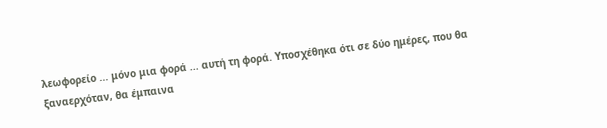λεωφορείο ... μόνο μια φορά ... αυτή τη φορά. Υποσχέθηκα ότι σε δύο ημέρες, που θα ξαναερχόταν, θα έμπαινα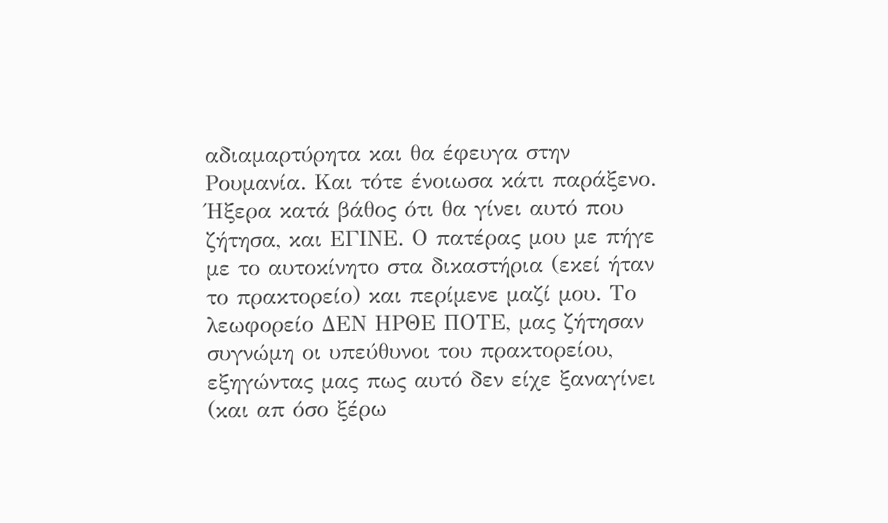αδιαμαρτύρητα και θα έφευγα στην Ρουμανία. Και τότε ένοιωσα κάτι παράξενο. Ήξερα κατά βάθος ότι θα γίνει αυτό που ζήτησα, και ΕΓΙΝΕ. Ο πατέρας μου με πήγε με το αυτοκίνητο στα δικαστήρια (εκεί ήταν το πρακτορείο) και περίμενε μαζί μου. Το λεωφορείο ΔΕΝ ΗΡΘΕ ΠΟΤΕ, μας ζήτησαν συγνώμη οι υπεύθυνοι του πρακτορείου, εξηγώντας μας πως αυτό δεν είχε ξαναγίνει (και απ όσο ξέρω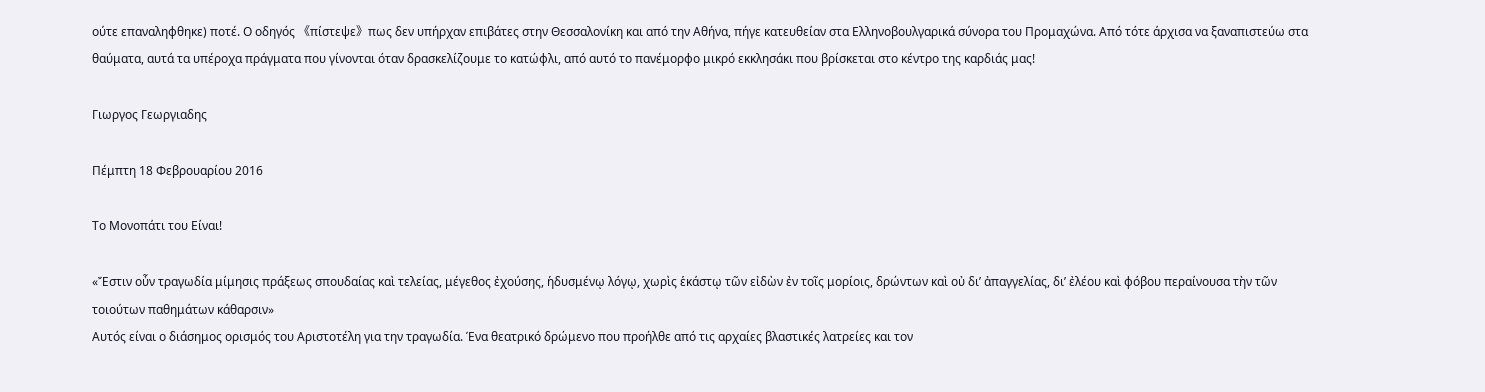ούτε επαναληφθηκε) ποτέ. Ο οδηγός 《πίστεψε》πως δεν υπήρχαν επιβάτες στην Θεσσαλονίκη και από την Αθήνα, πήγε κατευθείαν στα Ελληνοβουλγαρικά σύνορα του Προμαχώνα. Από τότε άρχισα να ξαναπιστεύω στα θαύματα, αυτά τα υπέροχα πράγματα που γίνονται όταν δρασκελίζουμε το κατώφλι, από αυτό το πανέμορφο μικρό εκκλησάκι που βρίσκεται στο κέντρο της καρδιάς μας!

Γιωργος Γεωργιαδης

Πέμπτη 18 Φεβρουαρίου 2016

Το Μονοπάτι του Είναι!

«Ἔστιν οὖν τραγωδία μίμησις πράξεως σπουδαίας καὶ τελείας, μέγεθος ἐχούσης, ἡδυσμένῳ λόγῳ, χωρὶς ἑκάστῳ τῶν εἰδὼν ἐν τοῖς μορίοις, δρώντων καὶ οὐ δι’ ἀπαγγελίας, δι’ ἐλέου καὶ φόβου περαίνουσα τὴν τῶν τοιούτων παθημάτων κάθαρσιν»
Αυτός είναι ο διάσημος ορισμός του Αριστοτέλη για την τραγωδία. Ένα θεατρικό δρώμενο που προήλθε από τις αρχαίες βλαστικές λατρείες και τον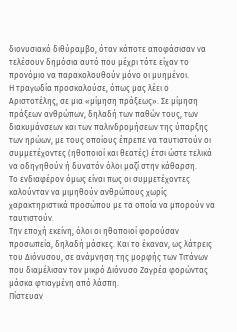διονυσιακό διθύραμβο, όταν κάποτε αποφάσισαν να τελέσουν δημόσια αυτό που μέχρι τότε είχαν το προνόμιο να παρακολουθούν μόνο οι μυημένοι.
Η τραγωδία προσκαλούσε, όπως μας λέει ο Αριστοτέλης, σε μια «μίμηση πράξεως». Σε μίμηση πράξεων ανθρώπων, δηλαδή των παθών τους, των διακυμάνσεων και των παλινδρομήσεων της ύπαρξης των ηρώων, με τους οποίους έπρεπε να ταυτιστούν οι συμμετέχοντες (ηθοποιοί και θεατές) έτσι ώστε τελικά να οδηγηθούν ή δυνατόν όλοι μαζί στην κάθαρση.
Το ενδιαφέρον όμως είναι πως οι συμμετέχοντες καλούνταν να μιμηθούν ανθρώπους χωρίς χαρακτηριστικά προσώπου με τα οποία να μπορούν να ταυτιστούν.
Την εποχή εκείνη, όλοι οι ηθοποιοί φορούσαν προσωπεία, δηλαδή μάσκες. Και το έκαναν, ως λάτρεις του Διόνυσου, σε ανάμνηση της μορφής των Τιτάνων που διαμέλισαν τον μικρό Διόνυσο Ζαγρέα φορώντας μάσκα φτιαγμένη από λάσπη.
Πίστευαν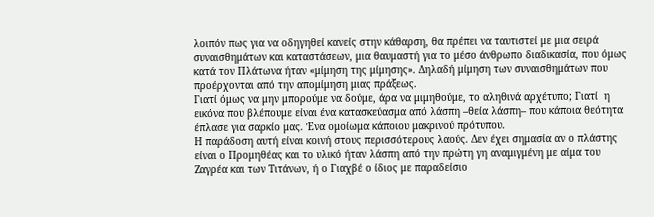λοιπόν πως για να οδηγηθεί κανείς στην κάθαρση, θα πρέπει να ταυτιστεί με μια σειρά συναισθημάτων και καταστάσεων, μια θαυμαστή για το μέσο άνθρωπο διαδικασία, που όμως κατά τον Πλάτωνα ήταν «μίμηση της μίμησης». Δηλαδή μίμηση των συναισθημάτων που προέρχονται από την απομίμηση μιας πράξεως.
Γιατί όμως να μην μπορούμε να δούμε, άρα να μιμηθούμε, το αληθινά αρχέτυπο; Γιατί  η εικόνα που βλέπουμε είναι ένα κατασκεύασμα από λάσπη –θεία λάσπη– που κάποια θεότητα έπλασε για σαρκίο μας. Ένα ομοίωμα κάποιου μακρινού πρότυπου.
Η παράδοση αυτή είναι κοινή στους περισσότερους λαούς. Δεν έχει σημασία αν ο πλάστης είναι ο Προμηθέας και το υλικό ήταν λάσπη από την πρώτη γη αναμιγμένη με αίμα του Ζαγρέα και των Τιτάνων, ή ο Γιαχβέ ο ίδιος με παραδείσιο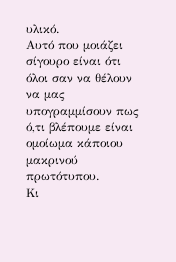υλικό.
Αυτό που μοιάζει σίγουρο είναι ότι όλοι σαν να θέλουν να μας υπογραμμίσουν πως ό,τι βλέπουμε είναι ομοίωμα κάποιου μακρινού πρωτότυπου.
Κι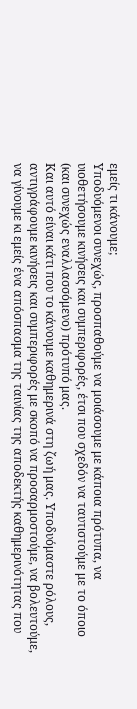εμείς τι κάνουμε;
Υποδυόμενοι συνεχώς, προσπαθούμε να μοιάσουμε με κάποια πρότυπα, να υιοθετήσουμε κινήσεις και συμπεριφορές, έτσι που σχεδόν να ταυτιστούμε με το όποιο (και συνεχώς εναλλασσόμενο) πρότυπό μας.
Και αυτό είναι κάτι που το κάνουμε καθημερινά στη ζωή μας. Υποδυόμαστε ρόλους, αντιγράφουμε κινήσεις και συμπεριφορές με σκοπό να προσαρμοστούμε, να βολευτούμε, να γίνουμε κι εμείς ένα απόσπασμα της ταινίας της αποδεκτής καθημερινότητας που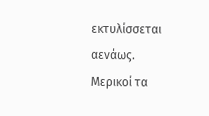εκτυλίσσεται αενάως.
Μερικοί τα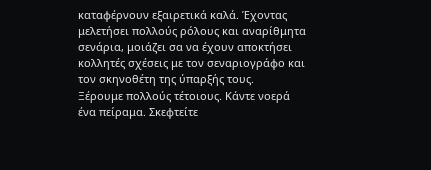καταφέρνουν εξαιρετικά καλά. Έχοντας μελετήσει πολλούς ρόλους και αναρίθμητα σενάρια, μοιάζει σα να έχουν αποκτήσει κολλητές σχέσεις με τον σεναριογράφο και τον σκηνοθέτη της ύπαρξής τους.
Ξέρουμε πολλούς τέτοιους. Κάντε νοερά ένα πείραμα. Σκεφτείτε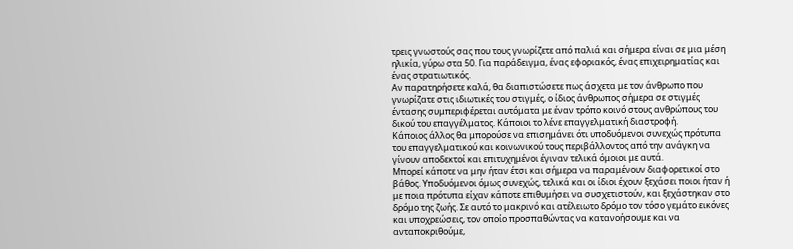τρεις γνωστούς σας που τους γνωρίζετε από παλιά και σήμερα είναι σε μια μέση ηλικία, γύρω στα 50. Για παράδειγμα, ένας εφοριακός, ένας επιχειρηματίας και ένας στρατιωτικός.
Αν παρατηρήσετε καλά, θα διαπιστώσετε πως άσχετα με τον άνθρωπο που γνωρίζατε στις ιδιωτικές του στιγμές, ο ίδιος άνθρωπος σήμερα σε στιγμές έντασης συμπεριφέρεται αυτόματα με έναν τρόπο κοινό στους ανθρώπους του δικού του επαγγέλματος. Κάποιοι το λένε επαγγελματική διαστροφή.
Κάποιος άλλος θα μπορούσε να επισημάνει ότι υποδυόμενοι συνεχώς πρότυπα του επαγγελματικού και κοινωνικού τους περιβάλλοντος από την ανάγκη να γίνουν αποδεκτοί και επιτυχημένοι έγιναν τελικά όμοιοι με αυτά.
Μπορεί κάποτε να μην ήταν έτσι και σήμερα να παραμένουν διαφορετικοί στο βάθος. Υποδυόμενοι όμως συνεχώς, τελικά και οι ίδιοι έχουν ξεχάσει ποιοι ήταν ή με ποια πρότυπα είχαν κάποτε επιθυμήσει να συσχετιστούν, και ξεχάστηκαν στο δρόμο της ζωής. Σε αυτό το μακρινό και ατέλειωτο δρόμο τον τόσο γεμάτο εικόνες και υποχρεώσεις, τον οποίο προσπαθώντας να κατανοήσουμε και να ανταποκριθούμε,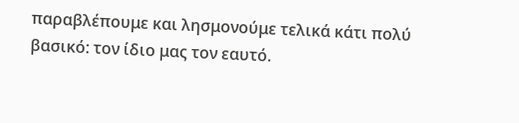παραβλέπουμε και λησμονούμε τελικά κάτι πολύ βασικό: τον ίδιο μας τον εαυτό.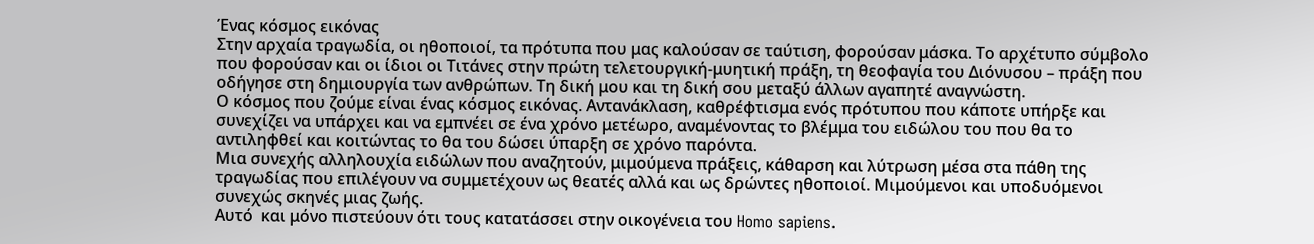Ένας κόσμος εικόνας
Στην αρχαία τραγωδία, οι ηθοποιοί, τα πρότυπα που μας καλούσαν σε ταύτιση, φορούσαν μάσκα. Το αρχέτυπο σύμβολο που φορούσαν και οι ίδιοι οι Τιτάνες στην πρώτη τελετουργική-μυητική πράξη, τη θεοφαγία του Διόνυσου – πράξη που οδήγησε στη δημιουργία των ανθρώπων. Τη δική μου και τη δική σου μεταξύ άλλων αγαπητέ αναγνώστη.
Ο κόσμος που ζούμε είναι ένας κόσμος εικόνας. Αντανάκλαση, καθρέφτισμα ενός πρότυπου που κάποτε υπήρξε και συνεχίζει να υπάρχει και να εμπνέει σε ένα χρόνο μετέωρο, αναμένοντας το βλέμμα του ειδώλου του που θα το αντιληφθεί και κοιτώντας το θα του δώσει ύπαρξη σε χρόνο παρόντα.
Μια συνεχής αλληλουχία ειδώλων που αναζητούν, μιμούμενα πράξεις, κάθαρση και λύτρωση μέσα στα πάθη της τραγωδίας που επιλέγουν να συμμετέχουν ως θεατές αλλά και ως δρώντες ηθοποιοί. Μιμούμενοι και υποδυόμενοι συνεχώς σκηνές μιας ζωής.
Αυτό  και μόνο πιστεύουν ότι τους κατατάσσει στην οικογένεια του Homo sapiens.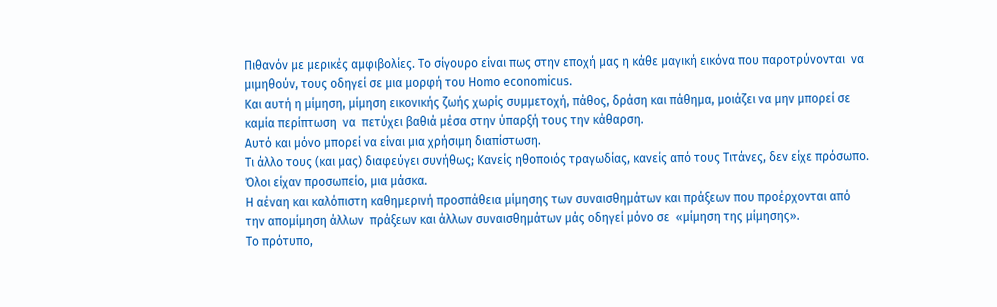Πιθανόν με μερικές αμφιβολίες. Το σίγουρο είναι πως στην εποχή μας η κάθε μαγική εικόνα που παροτρύνονται  να μιμηθούν, τους οδηγεί σε μια μορφή του Homo economicus.
Και αυτή η μίμηση, μίμηση εικονικής ζωής χωρίς συμμετοχή, πάθος, δράση και πάθημα, μοιάζει να μην μπορεί σε καμία περίπτωση  να  πετύχει βαθιά μέσα στην ύπαρξή τους την κάθαρση.
Αυτό και μόνο μπορεί να είναι μια χρήσιμη διαπίστωση.
Τι άλλο τους (και μας) διαφεύγει συνήθως; Κανείς ηθοποιός τραγωδίας, κανείς από τους Τιτάνες, δεν είχε πρόσωπο. Όλοι είχαν προσωπείο, μια μάσκα.
Η αέναη και καλόπιστη καθημερινή προσπάθεια μίμησης των συναισθημάτων και πράξεων που προέρχονται από την απομίμηση άλλων  πράξεων και άλλων συναισθημάτων μάς οδηγεί μόνο σε  «μίμηση της μίμησης».
Τo πρότυπο,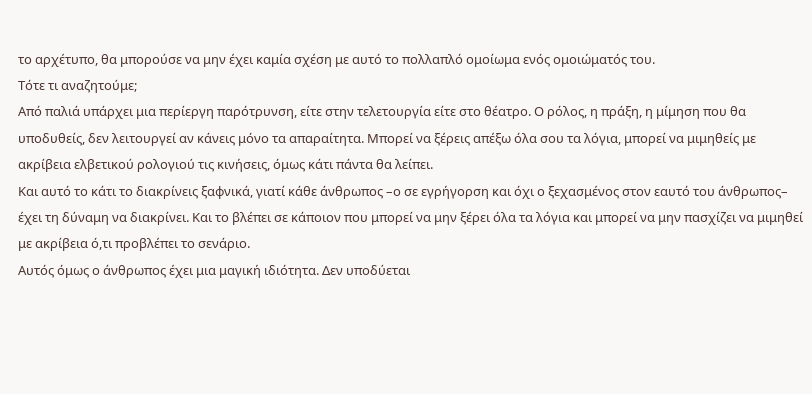το αρχέτυπο, θα μπορούσε να μην έχει καμία σχέση με αυτό το πολλαπλό ομοίωμα ενός ομοιώματός του.
Τότε τι αναζητούμε;
Από παλιά υπάρχει μια περίεργη παρότρυνση, είτε στην τελετουργία είτε στο θέατρο. Ο ρόλος, η πράξη, η μίμηση που θα υποδυθείς, δεν λειτουργεί αν κάνεις μόνο τα απαραίτητα. Μπορεί να ξέρεις απέξω όλα σου τα λόγια, μπορεί να μιμηθείς με ακρίβεια ελβετικού ρολογιού τις κινήσεις, όμως κάτι πάντα θα λείπει.
Και αυτό το κάτι το διακρίνεις ξαφνικά, γιατί κάθε άνθρωπος –ο σε εγρήγορση και όχι ο ξεχασμένος στον εαυτό του άνθρωπος– έχει τη δύναμη να διακρίνει. Και το βλέπει σε κάποιον που μπορεί να μην ξέρει όλα τα λόγια και μπορεί να μην πασχίζει να μιμηθεί με ακρίβεια ό,τι προβλέπει το σενάριο.
Αυτός όμως ο άνθρωπος έχει μια μαγική ιδιότητα. Δεν υποδύεται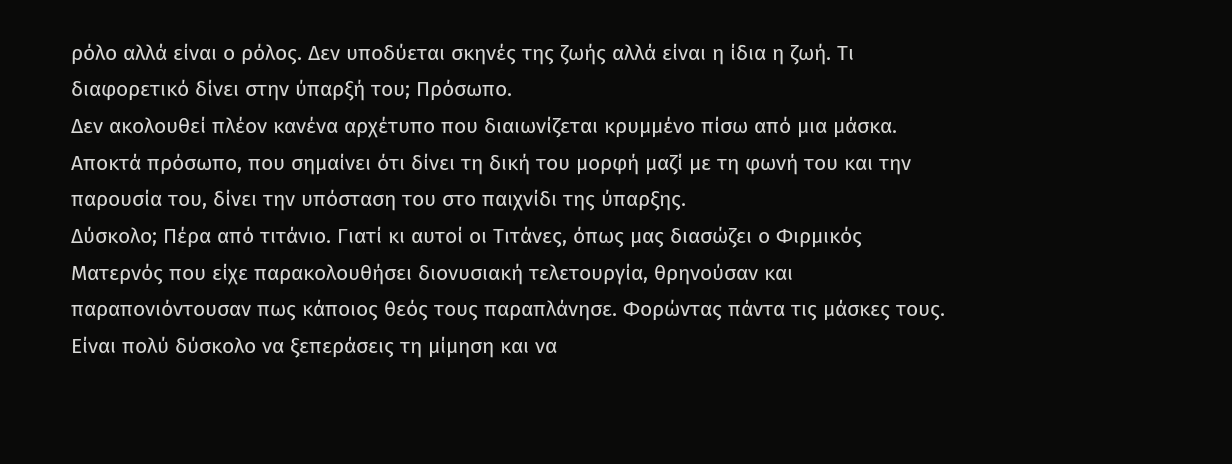ρόλο αλλά είναι ο ρόλος. Δεν υποδύεται σκηνές της ζωής αλλά είναι η ίδια η ζωή. Τι διαφορετικό δίνει στην ύπαρξή του; Πρόσωπο.
Δεν ακολουθεί πλέον κανένα αρχέτυπο που διαιωνίζεται κρυμμένο πίσω από μια μάσκα. Αποκτά πρόσωπο, που σημαίνει ότι δίνει τη δική του μορφή μαζί με τη φωνή του και την παρουσία του, δίνει την υπόσταση του στο παιχνίδι της ύπαρξης.
Δύσκολο; Πέρα από τιτάνιο. Γιατί κι αυτοί οι Τιτάνες, όπως μας διασώζει ο Φιρμικός Ματερνός που είχε παρακολουθήσει διονυσιακή τελετουργία, θρηνούσαν και παραπονιόντουσαν πως κάποιος θεός τους παραπλάνησε. Φορώντας πάντα τις μάσκες τους.
Είναι πολύ δύσκολο να ξεπεράσεις τη μίμηση και να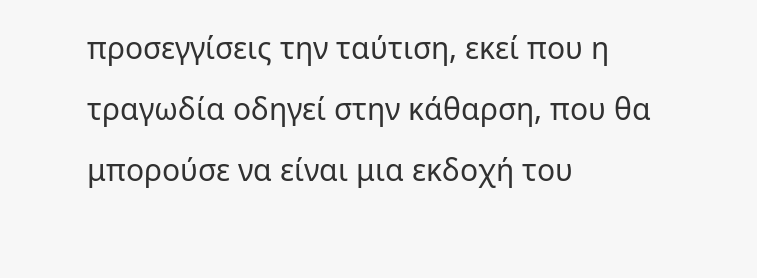προσεγγίσεις την ταύτιση, εκεί που η τραγωδία οδηγεί στην κάθαρση, που θα μπορούσε να είναι μια εκδοχή του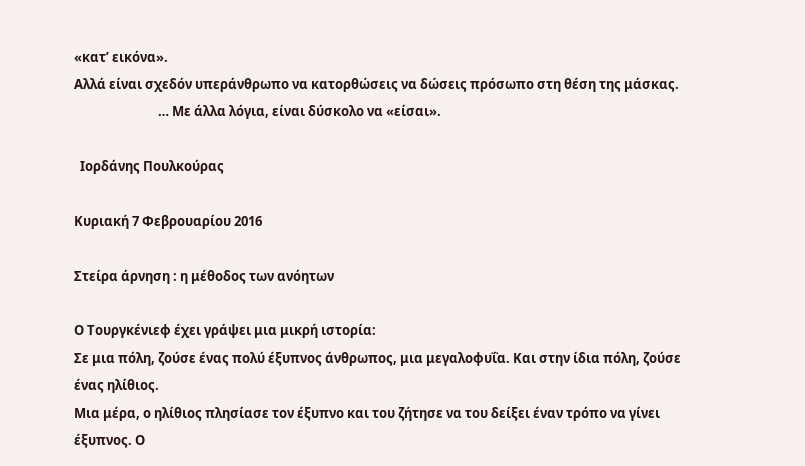«κατ’ εικόνα».
Αλλά είναι σχεδόν υπεράνθρωπο να κατορθώσεις να δώσεις πρόσωπο στη θέση της μάσκας.
                            … Με άλλα λόγια, είναι δύσκολο να «είσαι».

  Ιορδάνης Πουλκούρας

Κυριακή 7 Φεβρουαρίου 2016

Στείρα άρνηση : η μέθοδος των ανόητων

Ο Τουργκένιεφ έχει γράψει μια μικρή ιστορία:
Σε μια πόλη, ζούσε ένας πολύ έξυπνος άνθρωπος, μια μεγαλοφυΐα. Και στην ίδια πόλη, ζούσε ένας ηλίθιος.
Μια μέρα, ο ηλίθιος πλησίασε τον έξυπνο και του ζήτησε να του δείξει έναν τρόπο να γίνει έξυπνος. Ο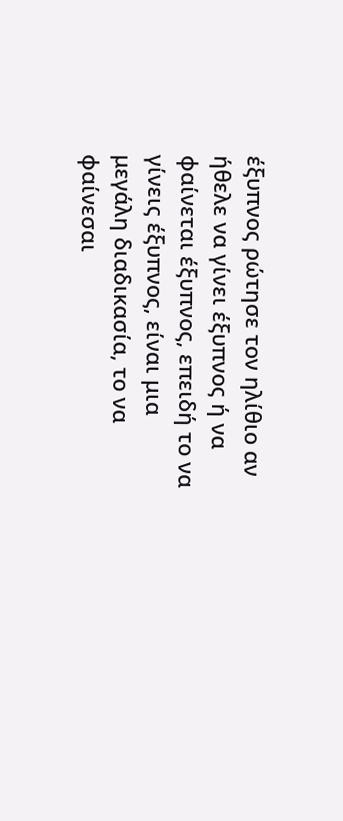έξυπνος ρώτησε τον ηλίθιο αν ήθελε να γίνει έξυπνος ή να φαίνεται έξυπνος, επειδή το να γίνεις έξυπνος, είναι μια μεγάλη διαδικασία, το να φαίνεσαι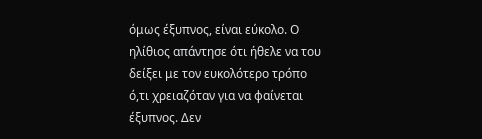όμως έξυπνος, είναι εύκολο. Ο ηλίθιος απάντησε ότι ήθελε να του δείξει με τον ευκολότερο τρόπο ό,τι χρειαζόταν για να φαίνεται έξυπνος. Δεν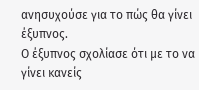ανησυχούσε για το πώς θα γίνει έξυπνος.
Ο έξυπνος σχολίασε ότι με το να γίνει κανείς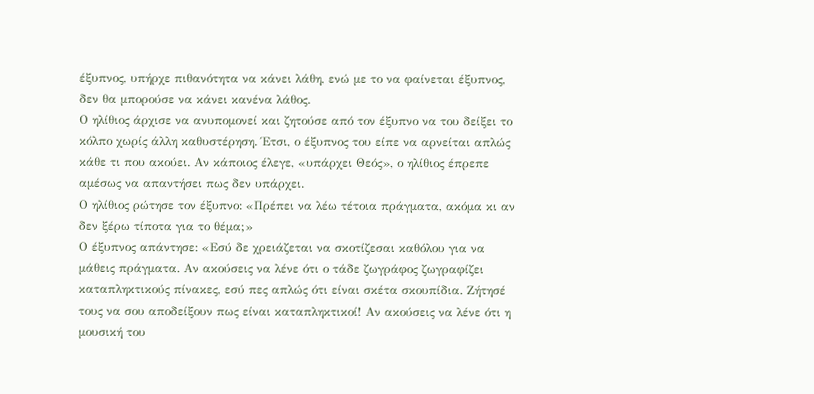έξυπνος, υπήρχε πιθανότητα να κάνει λάθη, ενώ με το να φαίνεται έξυπνος, δεν θα μπορούσε να κάνει κανένα λάθος.
Ο ηλίθιος άρχισε να ανυπομονεί και ζητούσε από τον έξυπνο να του δείξει το κόλπο χωρίς άλλη καθυστέρηση. Έτσι, ο έξυπνος του είπε να αρνείται απλώς κάθε τι που ακούει. Αν κάποιος έλεγε, «υπάρχει Θεός», ο ηλίθιος έπρεπε αμέσως να απαντήσει πως δεν υπάρχει.
Ο ηλίθιος ρώτησε τον έξυπνο: «Πρέπει να λέω τέτοια πράγματα, ακόμα κι αν δεν ξέρω τίποτα για το θέμα;»
Ο έξυπνος απάντησε: «Εσύ δε χρειάζεται να σκοτίζεσαι καθόλου για να μάθεις πράγματα. Αν ακούσεις να λένε ότι ο τάδε ζωγράφος ζωγραφίζει καταπληκτικούς πίνακες, εσύ πες απλώς ότι είναι σκέτα σκουπίδια. Ζήτησέ τους να σου αποδείξουν πως είναι καταπληκτικοί! Αν ακούσεις να λένε ότι η μουσική του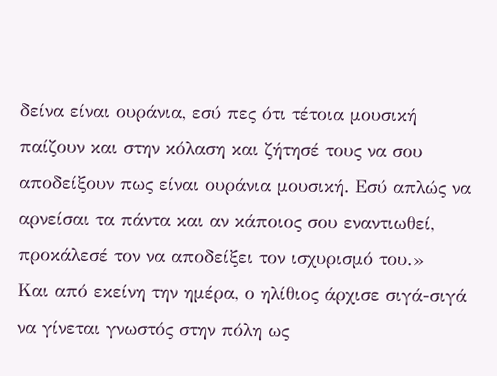δείνα είναι ουράνια, εσύ πες ότι τέτοια μουσική παίζουν και στην κόλαση και ζήτησέ τους να σου αποδείξουν πως είναι ουράνια μουσική. Εσύ απλώς να αρνείσαι τα πάντα και αν κάποιος σου εναντιωθεί, προκάλεσέ τον να αποδείξει τον ισχυρισμό του.»
Και από εκείνη την ημέρα, ο ηλίθιος άρχισε σιγά-σιγά να γίνεται γνωστός στην πόλη ως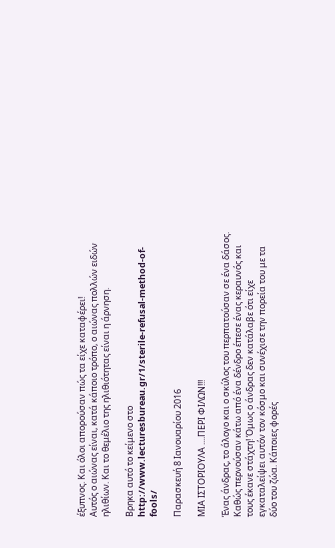έξυπνος. Και όλοι απορούσαν πώς τα είχε καταφέρει!
Αυτός ο αιώνας είναι, κατά κάποιο τρόπο, ο αιώνας πολλών ειδών ηλιθίων. Και το θεμέλιο της ηλιθιότητας είναι η άρνηση.

Βρηκα αυτό το κείμενο στο http://www.lecturesbureau.gr/1/sterile-refusal-method-of-fools/

Παρασκευή 8 Ιανουαρίου 2016

ΜΙΑ ΙΣΤΟΡΙΟΥΛΑ ....ΠΕΡΙ ΦΙΛΩΝ!!!

Ένας άνδρας, το άλογο και ο σκύλος του περπατούσαν σε ένα δάσος. Καθώς περνούσαν κάτω από ένα δένδρο έπεσε ένας κεραυνός και τους έκανε στάχτη! Όμως ο άνδρας δεν κατάλαβε ότι είχε εγκαταλείψει αυτόν τον κόσμο και συνέχισε την πορεία του με τα δύο του ζώα. Κάποιες φορές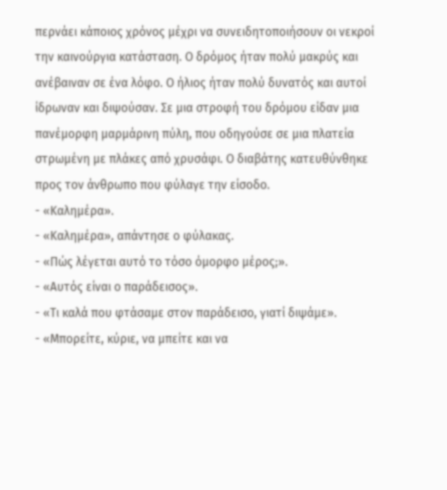περνάει κάποιος χρόνος μέχρι να συνειδητοποιήσουν οι νεκροί την καινούργια κατάσταση. Ο δρόμος ήταν πολύ μακρύς και ανέβαιναν σε ένα λόφο. Ο ήλιος ήταν πολύ δυνατός και αυτοί ίδρωναν και διψούσαν. Σε μια στροφή του δρόμου είδαν μια πανέμορφη μαρμάρινη πύλη, που οδηγούσε σε μια πλατεία στρωμένη με πλάκες από χρυσάφι. Ο διαβάτης κατευθύνθηκε προς τον άνθρωπο που φύλαγε την είσοδο.
- «Καλημέρα».
- «Καλημέρα», απάντησε ο φύλακας.
- «Πώς λέγεται αυτό το τόσο όμορφο μέρος;».
- «Αυτός είναι ο παράδεισος».
- «Τι καλά που φτάσαμε στον παράδεισο, γιατί διψάμε».
- «Μπορείτε, κύριε, να μπείτε και να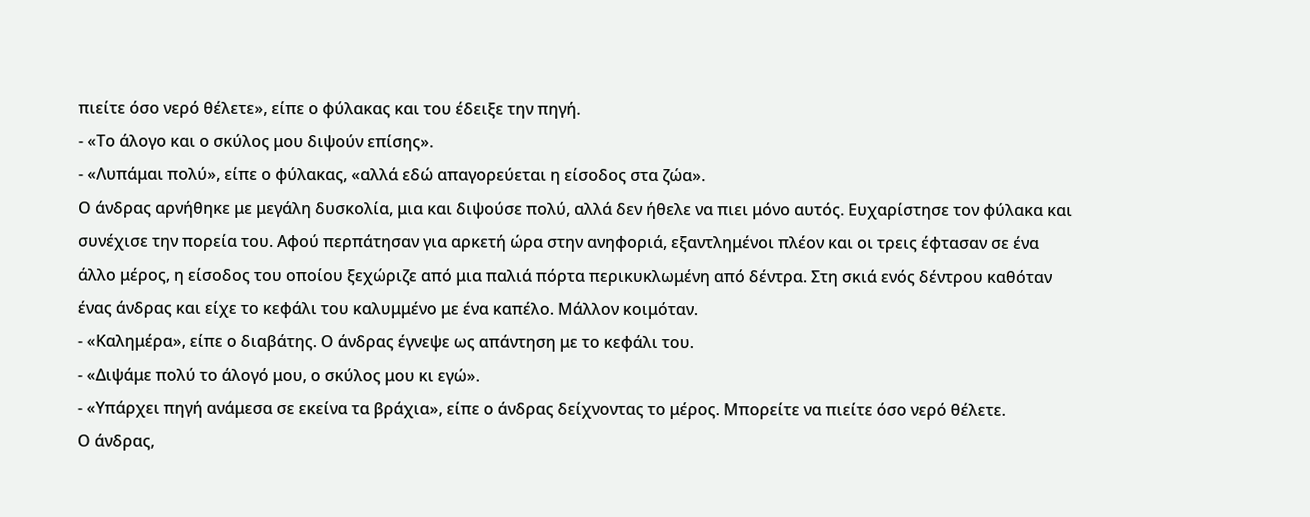πιείτε όσο νερό θέλετε», είπε ο φύλακας και του έδειξε την πηγή.
- «Το άλογο και ο σκύλος μου διψούν επίσης».
- «Λυπάμαι πολύ», είπε ο φύλακας, «αλλά εδώ απαγορεύεται η είσοδος στα ζώα».
Ο άνδρας αρνήθηκε με μεγάλη δυσκολία, μια και διψούσε πολύ, αλλά δεν ήθελε να πιει μόνο αυτός. Ευχαρίστησε τον φύλακα και συνέχισε την πορεία του. Αφού περπάτησαν για αρκετή ώρα στην ανηφοριά, εξαντλημένοι πλέον και οι τρεις έφτασαν σε ένα άλλο μέρος, η είσοδος του οποίου ξεχώριζε από μια παλιά πόρτα περικυκλωμένη από δέντρα. Στη σκιά ενός δέντρου καθόταν ένας άνδρας και είχε το κεφάλι του καλυμμένο με ένα καπέλο. Μάλλον κοιμόταν.
- «Καλημέρα», είπε ο διαβάτης. Ο άνδρας έγνεψε ως απάντηση με το κεφάλι του.
- «Διψάμε πολύ το άλογό μου, ο σκύλος μου κι εγώ».
- «Υπάρχει πηγή ανάμεσα σε εκείνα τα βράχια», είπε ο άνδρας δείχνοντας το μέρος. Μπορείτε να πιείτε όσο νερό θέλετε.
Ο άνδρας,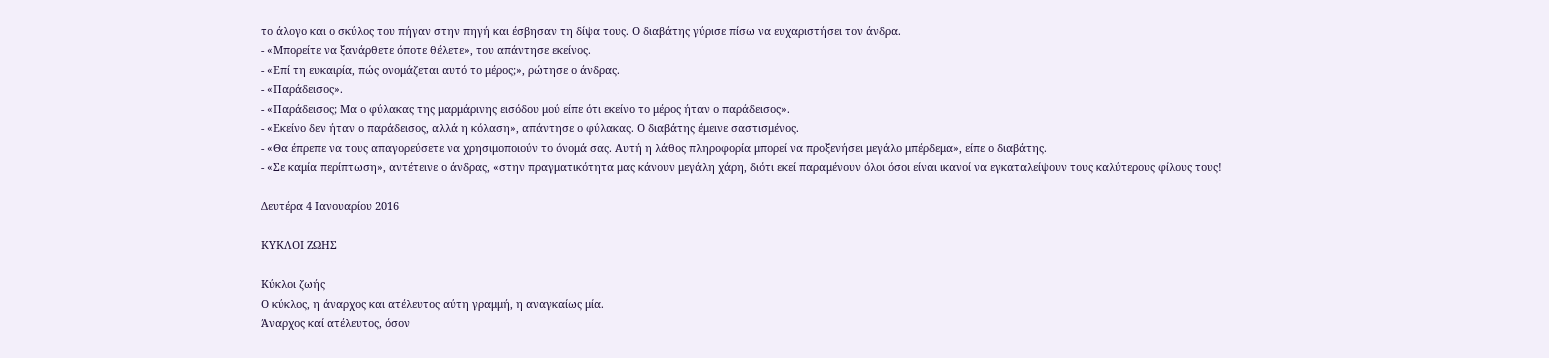το άλογο και ο σκύλος του πήγαν στην πηγή και έσβησαν τη δίψα τους. Ο διαβάτης γύρισε πίσω να ευχαριστήσει τον άνδρα.
- «Μπορείτε να ξανάρθετε όποτε θέλετε», του απάντησε εκείνος.
- «Επί τη ευκαιρία, πώς ονομάζεται αυτό το μέρος;», ρώτησε ο άνδρας.
- «Παράδεισος».
- «Παράδεισος; Μα ο φύλακας της μαρμάρινης εισόδου μού είπε ότι εκείνο το μέρος ήταν ο παράδεισος».
- «Εκείνο δεν ήταν ο παράδεισος, αλλά η κόλαση», απάντησε ο φύλακας. Ο διαβάτης έμεινε σαστισμένος.
- «Θα έπρεπε να τους απαγορεύσετε να χρησιμοποιούν το όνομά σας. Αυτή η λάθος πληροφορία μπορεί να προξενήσει μεγάλο μπέρδεμα», είπε ο διαβάτης.
- «Σε καμία περίπτωση», αντέτεινε ο άνδρας, «στην πραγματικότητα μας κάνουν μεγάλη χάρη, διότι εκεί παραμένουν όλοι όσοι είναι ικανοί να εγκαταλείψουν τους καλύτερους φίλους τους!

Δευτέρα 4 Ιανουαρίου 2016

ΚΥΚΛΟΙ ΖΩΗΣ

Κύκλοι ζωής
Ο κύκλος, η άναρχος και ατέλευτος αύτη γραμμή, η αναγκαίως μία.
Άναρχος καί ατέλευτος, όσον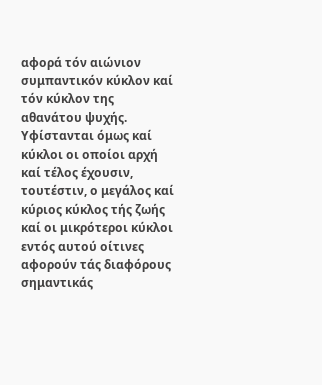αφορά τόν αιώνιον συμπαντικόν κύκλον καί τόν κύκλον της αθανάτου ψυχής.
Υφίστανται όμως καί κύκλοι οι οποίοι αρχή καί τέλος έχουσιν, τουτέστιν, ο μεγάλος καί κύριος κύκλος τής ζωής καί οι μικρότεροι κύκλοι εντός αυτού οίτινες αφορούν τάς διαφόρους σημαντικάς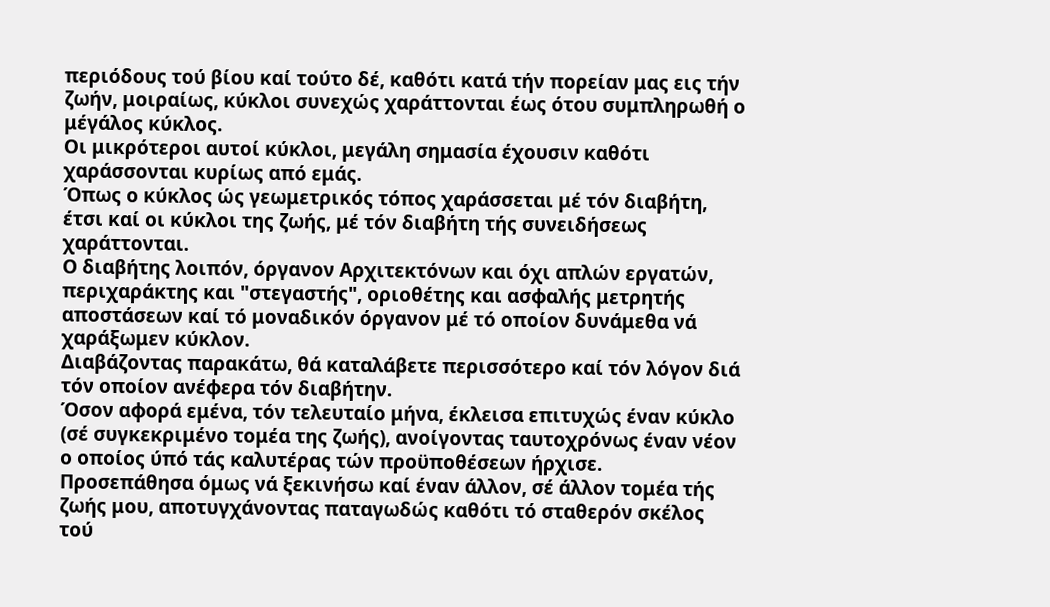περιόδους τού βίου καί τούτο δέ, καθότι κατά τήν πορείαν μας εις τήν ζωήν, μοιραίως, κύκλοι συνεχώς χαράττονται έως ότου συμπληρωθή ο μέγάλος κύκλος.
Οι μικρότεροι αυτοί κύκλοι, μεγάλη σημασία έχουσιν καθότι χαράσσονται κυρίως από εμάς.
Όπως ο κύκλος ώς γεωμετρικός τόπος χαράσσεται μέ τόν διαβήτη, έτσι καί οι κύκλοι της ζωής, μέ τόν διαβήτη τής συνειδήσεως χαράττονται.
Ο διαβήτης λοιπόν, όργανον Αρχιτεκτόνων και όχι απλών εργατών, περιχαράκτης και "στεγαστής", οριοθέτης και ασφαλής μετρητής αποστάσεων καί τό μοναδικόν όργανον μέ τό οποίον δυνάμεθα νά χαράξωμεν κύκλον.
Διαβάζοντας παρακάτω, θά καταλάβετε περισσότερο καί τόν λόγον διά τόν οποίον ανέφερα τόν διαβήτην.
Όσον αφορά εμένα, τόν τελευταίο μήνα, έκλεισα επιτυχώς έναν κύκλο (σέ συγκεκριμένο τομέα της ζωής), ανοίγοντας ταυτοχρόνως έναν νέον ο οποίος ύπό τάς καλυτέρας τών προϋποθέσεων ήρχισε.
Προσεπάθησα όμως νά ξεκινήσω καί έναν άλλον, σέ άλλον τομέα τής ζωής μου, αποτυγχάνοντας παταγωδώς καθότι τό σταθερόν σκέλος τού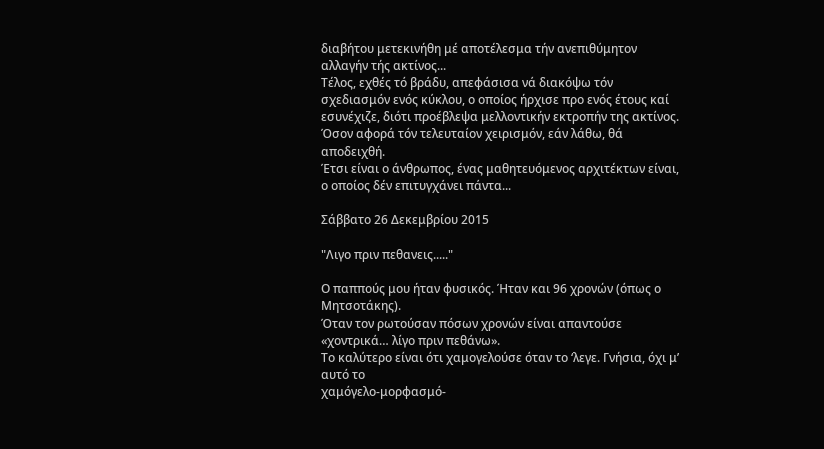διαβήτου μετεκινήθη μέ αποτέλεσμα τήν ανεπιθύμητον αλλαγήν τής ακτίνος...
Τέλος, εχθές τό βράδυ, απεφάσισα νά διακόψω τόν σχεδιασμόν ενός κύκλου, ο οποίος ήρχισε προ ενός έτους καί εσυνέχιζε, διότι προέβλεψα μελλοντικήν εκτροπήν της ακτίνος. Όσον αφορά τόν τελευταίον χειρισμόν, εάν λάθω, θά αποδειχθή.
Έτσι είναι ο άνθρωπος, ένας μαθητευόμενος αρχιτέκτων είναι, ο οποίος δέν επιτυγχάνει πάντα...

Σάββατο 26 Δεκεμβρίου 2015

"Λιγο πριν πεθανεις....."

Ο παππούς μου ήταν φυσικός. Ήταν και 96 χρονών (όπως ο Μητσοτάκης).
Όταν τον ρωτούσαν πόσων χρονών είναι απαντούσε
«χοντρικά… λίγο πριν πεθάνω».
Το καλύτερο είναι ότι χαμογελούσε όταν το ‘λεγε. Γνήσια, όχι μ’ αυτό το
χαμόγελο-μορφασμό-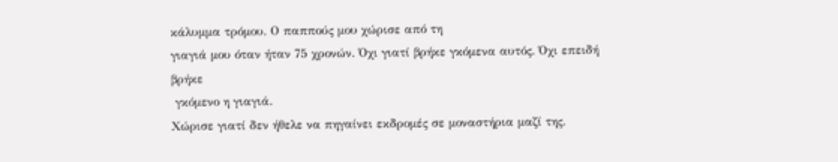κάλυμμα τρόμου. Ο παππούς μου χώρισε από τη
γιαγιά μου όταν ήταν 75 χρονών. Όχι γιατί βρήκε γκόμενα αυτός. Όχι επειδή βρήκε
 γκόμενο η γιαγιά.
Χώρισε γιατί δεν ήθελε να πηγαίνει εκδρομές σε μοναστήρια μαζί της.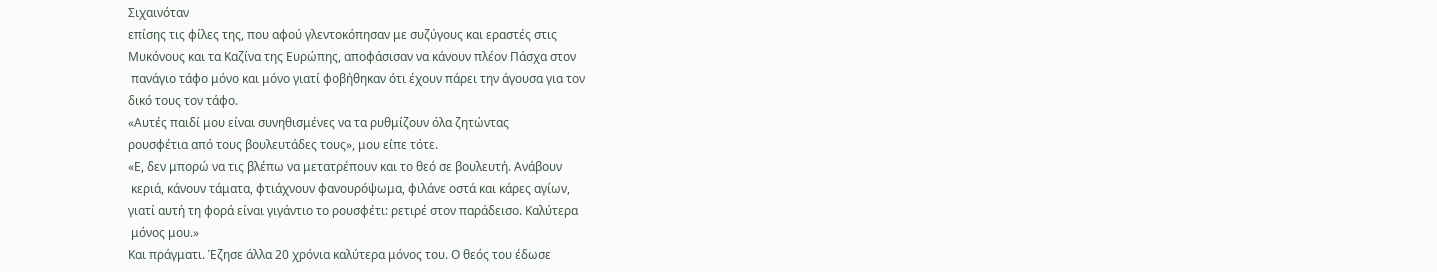Σιχαινόταν
επίσης τις φίλες της, που αφού γλεντοκόπησαν με συζύγους και εραστές στις
Μυκόνους και τα Καζίνα της Ευρώπης, αποφάσισαν να κάνουν πλέον Πάσχα στον
 πανάγιο τάφο μόνο και μόνο γιατί φοβήθηκαν ότι έχουν πάρει την άγουσα για τον
δικό τους τον τάφο.
«Αυτές παιδί μου είναι συνηθισμένες να τα ρυθμίζουν όλα ζητώντας
ρουσφέτια από τους βουλευτάδες τους», μου είπε τότε.
«Ε, δεν μπορώ να τις βλέπω να μετατρέπουν και το θεό σε βουλευτή. Ανάβουν
 κεριά, κάνουν τάματα, φτιάχνουν φανουρόψωμα, φιλάνε οστά και κάρες αγίων,
γιατί αυτή τη φορά είναι γιγάντιο το ρουσφέτι: ρετιρέ στον παράδεισο. Καλύτερα
 μόνος μου.»
Και πράγματι. Έζησε άλλα 20 χρόνια καλύτερα μόνος του. Ο θεός του έδωσε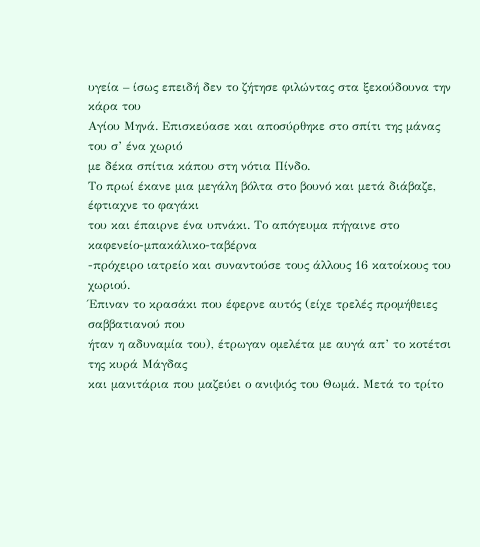υγεία – ίσως επειδή δεν το ζήτησε φιλώντας στα ξεκούδουνα την κάρα του
Αγίου Μηνά. Επισκεύασε και αποσύρθηκε στο σπίτι της μάνας του σ’ ένα χωριό
με δέκα σπίτια κάπου στη νότια Πίνδο.
Το πρωί έκανε μια μεγάλη βόλτα στο βουνό και μετά διάβαζε, έφτιαχνε το φαγάκι
του και έπαιρνε ένα υπνάκι. Το απόγευμα πήγαινε στο καφενείο-μπακάλικο-ταβέρνα
-πρόχειρο ιατρείο και συναντούσε τους άλλους 16 κατοίκους του χωριού.
Έπιναν το κρασάκι που έφερνε αυτός (είχε τρελές προμήθειες σαββατιανού που
ήταν η αδυναμία του), έτρωγαν ομελέτα με αυγά απ’ το κοτέτσι της κυρά Μάγδας
και μανιτάρια που μαζεύει ο ανιψιός του Θωμά. Μετά το τρίτο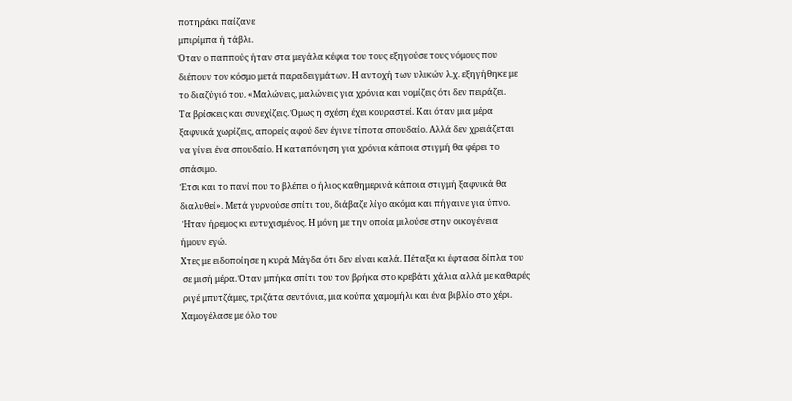ποτηράκι παίζανε
μπιρίμπα ή τάβλι.
Όταν ο παππούς ήταν στα μεγάλα κέφια του τους εξηγούσε τους νόμους που
διέπουν τον κόσμο μετά παραδειγμάτων. Η αντοχή των υλικών λ.χ. εξηγήθηκε με
το διαζύγιό του. «Μαλώνεις, μαλώνεις για χρόνια και νομίζεις ότι δεν πειράζει.
Τα βρίσκεις και συνεχίζεις. Όμως η σχέση έχει κουραστεί. Και όταν μια μέρα
ξαφνικά χωρίζεις, απορείς αφού δεν έγινε τίποτα σπουδαίο. Αλλά δεν χρειάζεται
να γίνει ένα σπουδαίο. Η καταπόνηση για χρόνια κάποια στιγμή θα φέρει το
σπάσιμο.
Έτσι και το πανί που το βλέπει ο ήλιος καθημερινά κάποια στιγμή ξαφνικά θα
διαλυθεί». Μετά γυρνούσε σπίτι του, διάβαζε λίγο ακόμα και πήγαινε για ύπνο.
 Ήταν ήρεμος κι ευτυχισμένος. Η μόνη με την οποία μιλούσε στην οικογένεια
ήμουν εγώ.
Χτες με ειδοποίησε η κυρά Μάγδα ότι δεν είναι καλά. Πέταξα κι έφτασα δίπλα του
 σε μισή μέρα. Όταν μπήκα σπίτι του τον βρήκα στο κρεβάτι χάλια αλλά με καθαρές
 ριγέ μπυτζάμες, τριζάτα σεντόνια, μια κούπα χαμομήλι και ένα βιβλίο στο χέρι.
Χαμογέλασε με όλο του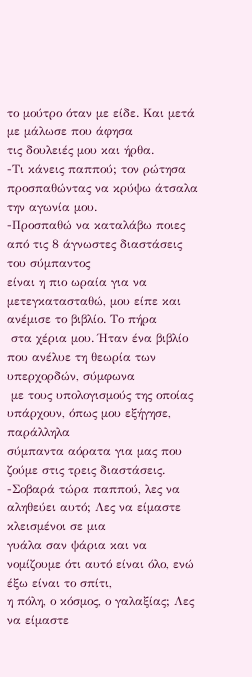το μούτρο όταν με είδε. Και μετά με μάλωσε που άφησα
τις δουλειές μου και ήρθα.
-Τι κάνεις παππού; τον ρώτησα προσπαθώντας να κρύψω άτσαλα την αγωνία μου.
-Προσπαθώ να καταλάβω ποιες από τις 8 άγνωστες διαστάσεις του σύμπαντος
είναι η πιο ωραία για να μετεγκατασταθώ, μου είπε και ανέμισε το βιβλίο. Το πήρα
 στα χέρια μου. Ήταν ένα βιβλίο που ανέλυε τη θεωρία των υπερχορδών, σύμφωνα
 με τους υπολογισμούς της οποίας υπάρχουν, όπως μου εξήγησε, παράλληλα
σύμπαντα αόρατα για μας που ζούμε στις τρεις διαστάσεις.
-Σοβαρά τώρα παππού, λες να αληθεύει αυτό; Λες να είμαστε κλεισμένοι σε μια
γυάλα σαν ψάρια και να νομίζουμε ότι αυτό είναι όλο, ενώ έξω είναι το σπίτι,
η πόλη, ο κόσμος, ο γαλαξίας; Λες να είμαστε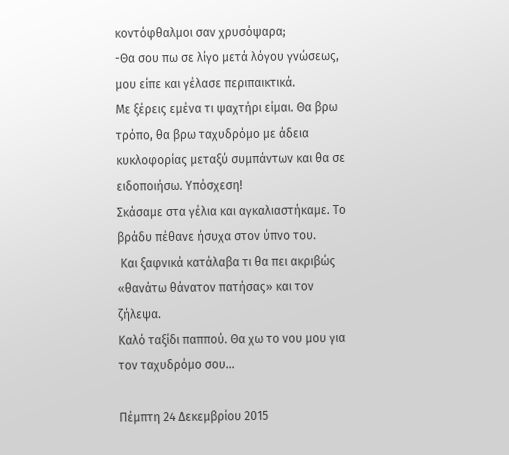κοντόφθαλμοι σαν χρυσόψαρα;
-Θα σου πω σε λίγο μετά λόγου γνώσεως, μου είπε και γέλασε περιπαικτικά.
Με ξέρεις εμένα τι ψαχτήρι είμαι. Θα βρω τρόπο, θα βρω ταχυδρόμο με άδεια
κυκλοφορίας μεταξύ συμπάντων και θα σε ειδοποιήσω. Υπόσχεση!
Σκάσαμε στα γέλια και αγκαλιαστήκαμε. Το βράδυ πέθανε ήσυχα στον ύπνο του.
 Και ξαφνικά κατάλαβα τι θα πει ακριβώς «θανάτω θάνατον πατήσας» και τον
ζήλεψα.
Καλό ταξίδι παππού. Θα χω το νου μου για τον ταχυδρόμο σου…

Πέμπτη 24 Δεκεμβρίου 2015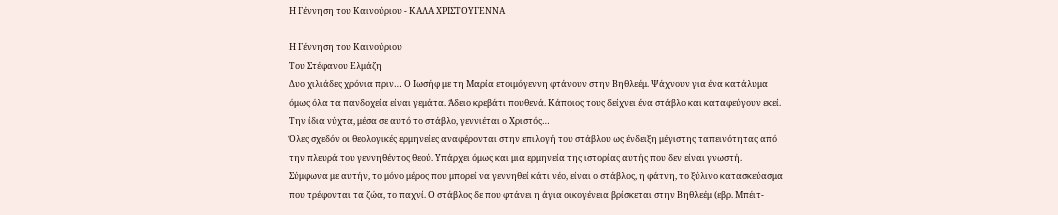Η Γέννηση του Καινούριου - ΚΑΛΑ ΧΡΙΣΤΟΥΓΕΝΝΑ

Η Γέννηση του Καινούριου
Του Στέφανου Ελμάζη
Δυο χιλιάδες χρόνια πριν… Ο Ιωσήφ με τη Μαρία ετοιμόγεννη φτάνουν στην Βηθλεέμ. Ψάχνουν για ένα κατάλυμα όμως όλα τα πανδοχεία είναι γεμάτα. Άδειο κρεβάτι πουθενά. Κάποιος τους δείχνει ένα στάβλο και καταφεύγουν εκεί. Την ίδια νύχτα, μέσα σε αυτό το στάβλο, γεννιέται ο Χριστός…
Όλες σχεδόν οι θεολογικές ερμηνείες αναφέρονται στην επιλογή του στάβλου ως ένδειξη μέγιστης ταπεινότητας από την πλευρά του γεννηθέντος θεού. Υπάρχει όμως και μια ερμηνεία της ιστορίας αυτής που δεν είναι γνωστή.
Σύμφωνα με αυτήν, το μόνο μέρος που μπορεί να γεννηθεί κάτι νέο, είναι ο στάβλος, η φάτνη, το ξύλινο κατασκεύασμα που τρέφονται τα ζώα, το παχνί. Ο στάβλος δε που φτάνει η άγια οικογένεια βρίσκεται στην Βηθλεέμ (εβρ. Μπέιτ-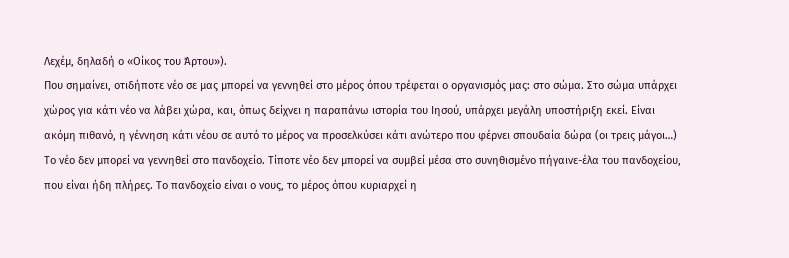Λεχέμ, δηλαδή ο «Οίκος του Άρτου»).
Που σημαίνει, οτιδήποτε νέο σε μας μπορεί να γεννηθεί στο μέρος όπου τρέφεται ο οργανισμός μας: στο σώμα. Στο σώμα υπάρχει χώρος για κάτι νέο να λάβει χώρα, και, όπως δείχνει η παραπάνω ιστορία του Ιησού, υπάρχει μεγάλη υποστήριξη εκεί. Είναι ακόμη πιθανό, η γέννηση κάτι νέου σε αυτό το μέρος να προσελκύσει κάτι ανώτερο που φέρνει σπουδαία δώρα (οι τρεις μάγοι…)
Το νέο δεν μπορεί να γεννηθεί στο πανδοχείο. Τίποτε νέο δεν μπορεί να συμβεί μέσα στο συνηθισμένο πήγαινε-έλα του πανδοχείου, που είναι ήδη πλήρες. Το πανδοχείο είναι ο νους, το μέρος όπου κυριαρχεί η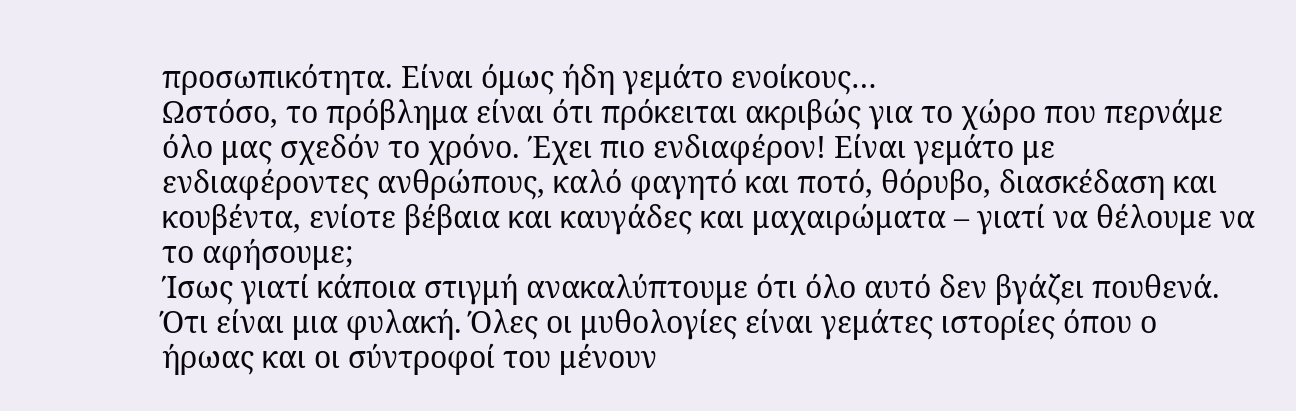προσωπικότητα. Είναι όμως ήδη γεμάτο ενοίκους…
Ωστόσο, το πρόβλημα είναι ότι πρόκειται ακριβώς για το χώρο που περνάμε όλο μας σχεδόν το χρόνο. Έχει πιο ενδιαφέρον! Είναι γεμάτο με ενδιαφέροντες ανθρώπους, καλό φαγητό και ποτό, θόρυβο, διασκέδαση και κουβέντα, ενίοτε βέβαια και καυγάδες και μαχαιρώματα – γιατί να θέλουμε να το αφήσουμε;
Ίσως γιατί κάποια στιγμή ανακαλύπτουμε ότι όλο αυτό δεν βγάζει πουθενά. Ότι είναι μια φυλακή. Όλες οι μυθολογίες είναι γεμάτες ιστορίες όπου ο ήρωας και οι σύντροφοί του μένουν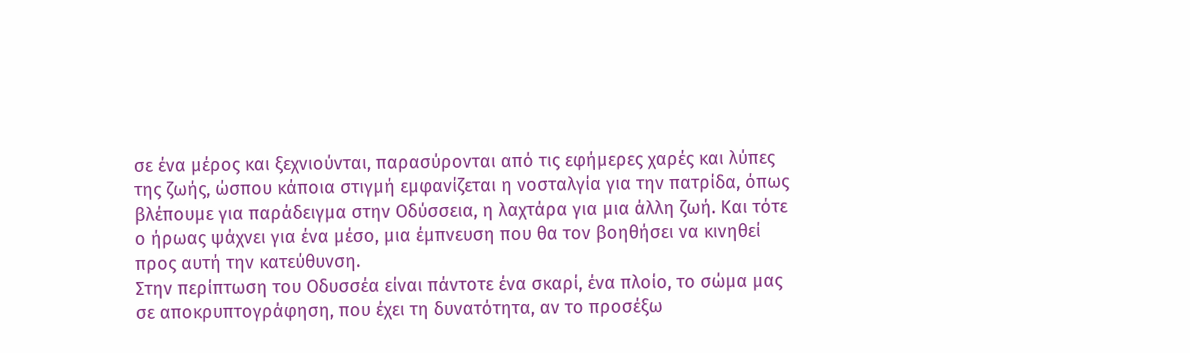σε ένα μέρος και ξεχνιούνται, παρασύρονται από τις εφήμερες χαρές και λύπες της ζωής, ώσπου κάποια στιγμή εμφανίζεται η νοσταλγία για την πατρίδα, όπως βλέπουμε για παράδειγμα στην Οδύσσεια, η λαχτάρα για μια άλλη ζωή. Και τότε ο ήρωας ψάχνει για ένα μέσο, μια έμπνευση που θα τον βοηθήσει να κινηθεί προς αυτή την κατεύθυνση.
Στην περίπτωση του Οδυσσέα είναι πάντοτε ένα σκαρί, ένα πλοίο, το σώμα μας σε αποκρυπτογράφηση, που έχει τη δυνατότητα, αν το προσέξω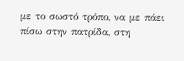με το σωστό τρόπο, να με πάει πίσω στην πατρίδα, στη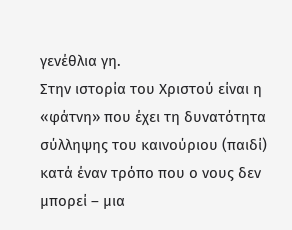γενέθλια γη.
Στην ιστορία του Χριστού είναι η «φάτνη» που έχει τη δυνατότητα σύλληψης του καινούριου (παιδί) κατά έναν τρόπο που ο νους δεν μπορεί – μια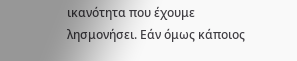ικανότητα που έχουμε λησμονήσει. Εάν όμως κάποιος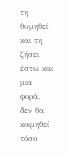τη θυμηθεί και τη ζήσει έστω και μια φορά, δεν θα κοιμηθεί τόσο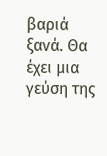βαριά ξανά. Θα έχει μια γεύση της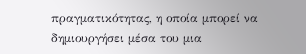πραγματικότητας, η οποία μπορεί να δημιουργήσει μέσα του μια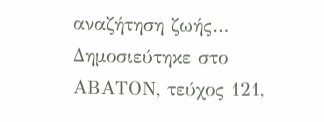αναζήτηση ζωής…
Δημοσιεύτηκε στο ΑΒΑΤΟΝ, τεύχος 121,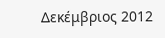Δεκέμβριος 2012